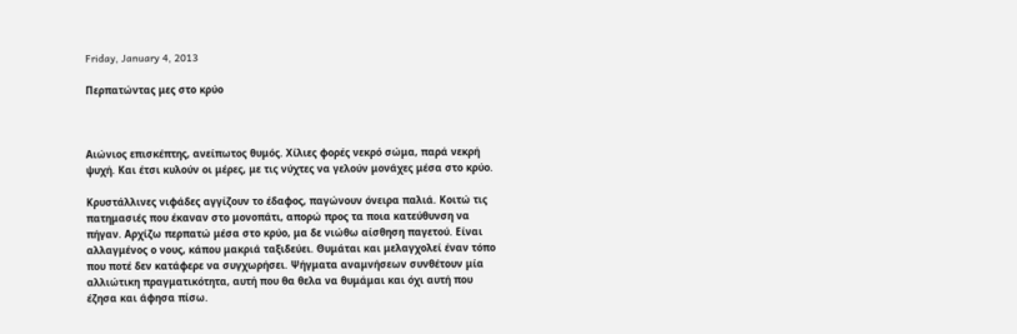Friday, January 4, 2013

Περπατώντας μες στο κρύο



Αιώνιος επισκέπτης, ανείπωτος θυμός. Χίλιες φορές νεκρό σώμα, παρά νεκρή ψυχή. Και έτσι κυλούν οι μέρες, με τις νύχτες να γελούν μονάχες μέσα στο κρύο.

Κρυστάλλινες νιφάδες αγγίζουν το έδαφος, παγώνουν όνειρα παλιά. Κοιτώ τις πατημασιές που έκαναν στο μονοπάτι, απορώ προς τα ποια κατεύθυνση να πήγαν. Αρχίζω περπατώ μέσα στο κρύο, μα δε νιώθω αίσθηση παγετού. Είναι αλλαγμένος ο νους, κάπου μακριά ταξιδεύει. Θυμάται και μελαγχολεί έναν τόπο που ποτέ δεν κατάφερε να συγχωρήσει. Ψήγματα αναμνήσεων συνθέτουν μία αλλιώτικη πραγματικότητα, αυτή που θα θελα να θυμάμαι και όχι αυτή που έζησα και άφησα πίσω.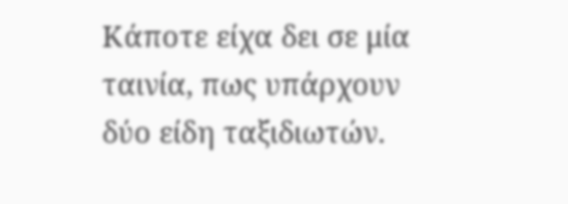Κάποτε είχα δει σε μία ταινία, πως υπάρχουν δύο είδη ταξιδιωτών.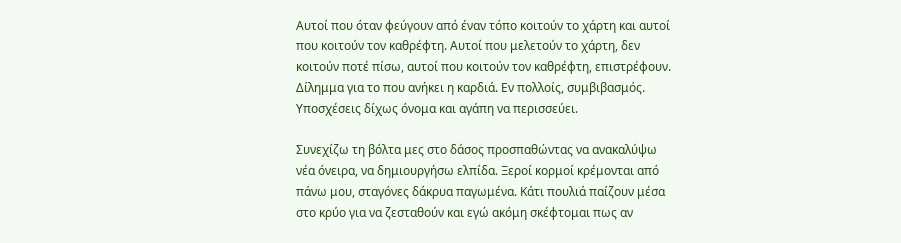Αυτοί που όταν φεύγουν από έναν τόπο κοιτούν το χάρτη και αυτοί που κοιτούν τον καθρέφτη. Αυτοί που μελετούν το χάρτη, δεν κοιτούν ποτέ πίσω, αυτοί που κοιτούν τον καθρέφτη, επιστρέφουν. Δίλημμα για το που ανήκει η καρδιά. Εν πολλοίς, συμβιβασμός. Υποσχέσεις δίχως όνομα και αγάπη να περισσεύει.

Συνεχίζω τη βόλτα μες στο δάσος προσπαθώντας να ανακαλύψω νέα όνειρα, να δημιουργήσω ελπίδα. Ξεροί κορμοί κρέμονται από πάνω μου, σταγόνες δάκρυα παγωμένα. Κάτι πουλιά παίζουν μέσα στο κρύο για να ζεσταθούν και εγώ ακόμη σκέφτομαι πως αν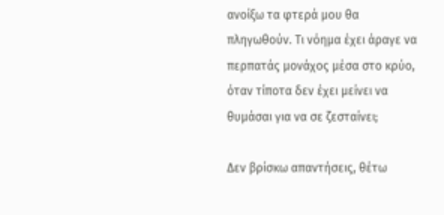ανοίξω τα φτερά μου θα πληγωθούν. Τι νόημα έχει άραγε να περπατάς μονάχος μέσα στο κρύο, όταν τίποτα δεν έχει μείνει να θυμάσαι για να σε ζεσταίνει;

Δεν βρίσκω απαντήσεις, θέτω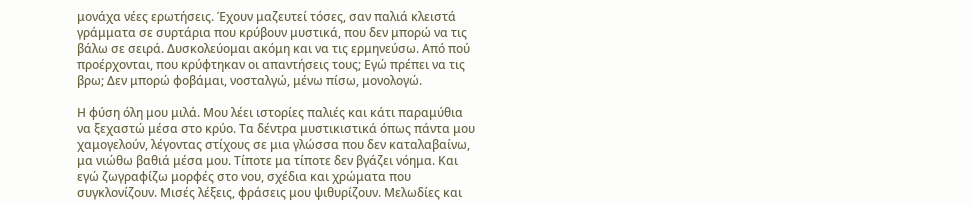μονάχα νέες ερωτήσεις. Έχουν μαζευτεί τόσες, σαν παλιά κλειστά γράμματα σε συρτάρια που κρύβουν μυστικά, που δεν μπορώ να τις βάλω σε σειρά. Δυσκολεύομαι ακόμη και να τις ερμηνεύσω. Από πού προέρχονται, που κρύφτηκαν οι απαντήσεις τους; Εγώ πρέπει να τις βρω; Δεν μπορώ φοβάμαι, νοσταλγώ, μένω πίσω, μονολογώ.

Η φύση όλη μου μιλά. Μου λέει ιστορίες παλιές και κάτι παραμύθια να ξεχαστώ μέσα στο κρύο. Τα δέντρα μυστικιστικά όπως πάντα μου χαμογελούν, λέγοντας στίχους σε μια γλώσσα που δεν καταλαβαίνω, μα νιώθω βαθιά μέσα μου. Τίποτε μα τίποτε δεν βγάζει νόημα. Και εγώ ζωγραφίζω μορφές στο νου, σχέδια και χρώματα που συγκλονίζουν. Μισές λέξεις, φράσεις μου ψιθυρίζουν. Μελωδίες και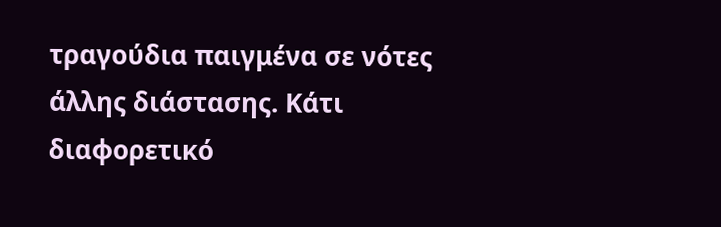τραγούδια παιγμένα σε νότες άλλης διάστασης. Κάτι διαφορετικό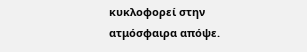κυκλοφορεί στην ατμόσφαιρα απόψε.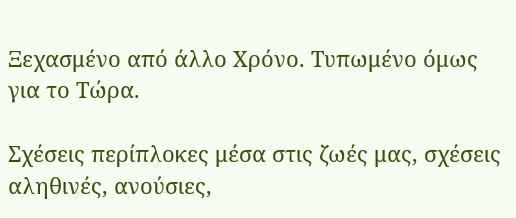Ξεχασμένο από άλλο Χρόνο. Τυπωμένο όμως για το Τώρα.

Σχέσεις περίπλοκες μέσα στις ζωές μας, σχέσεις αληθινές, ανούσιες,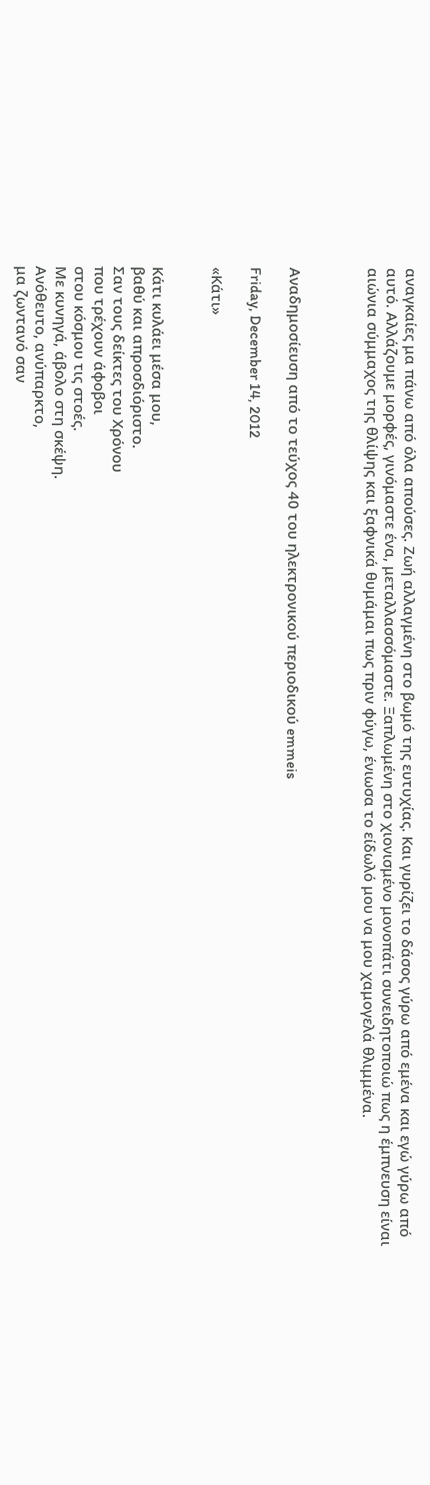αναγκαίες μα πάνω από όλα απούσες. Ζωή αλλαγμένη στο βωμό της ευτυχίας. Και γυρίζει το δάσος γύρω από εμένα και εγώ γύρω από αυτό. Αλλάζουμε μορφές, γινόμαστε ένα, μεταλλασσόμαστε. Ξαπλωμένη στο χιονισμένο μονοπάτι συνειδητοποιώ πως η έμπνευση είναι αιώνια σύμμαχος της θλίψης και ξαφνικά θυμάμαι πως πριν φύγω, ένιωσα το είδωλό μου να μου χαμογελά θλιμμένα.



Αναδημοσίευση από το τεύχος 40 του ηλεκτρονικού περιοδικού emmeis

Friday, December 14, 2012

«Κάτι»


Κάτι κυλάει μέσα μου,
βαθύ και απροσδιόριστο.
Σαν τους δείκτες του Χρόνου
που τρέχουν άφοβοι
στου κόσμου τις στοές.
Με κυνηγά, άβολο στη σκέψη.
Ανόθευτο, ανύπαρκτο,
μα ζωντανό σαν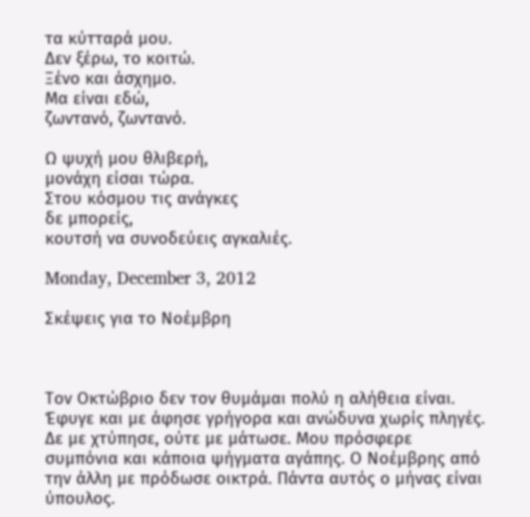τα κύτταρά μου.
Δεν ξέρω, το κοιτώ.
Ξένο και άσχημο.
Μα είναι εδώ,
ζωντανό, ζωντανό.

Ω ψυχή μου θλιβερή,
μονάχη είσαι τώρα.
Στου κόσμου τις ανάγκες
δε μπορείς,
κουτσή να συνοδεύεις αγκαλιές.

Monday, December 3, 2012

Σκέψεις για το Νοέμβρη



Τον Οκτώβριο δεν τον θυμάμαι πολύ η αλήθεια είναι. Έφυγε και με άφησε γρήγορα και ανώδυνα χωρίς πληγές. Δε με χτύπησε, ούτε με μάτωσε. Μου πρόσφερε συμπόνια και κάποια ψήγματα αγάπης. Ο Νοέμβρης από την άλλη με πρόδωσε οικτρά. Πάντα αυτός ο μήνας είναι ύπουλος.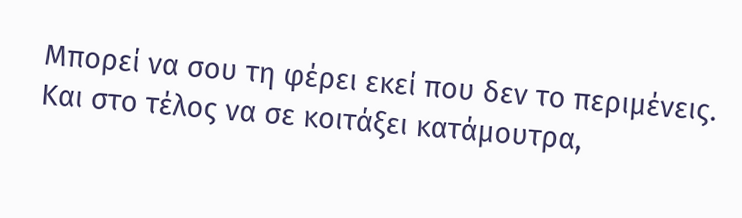Μπορεί να σου τη φέρει εκεί που δεν το περιμένεις. Και στο τέλος να σε κοιτάξει κατάμουτρα,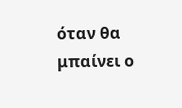όταν θα μπαίνει ο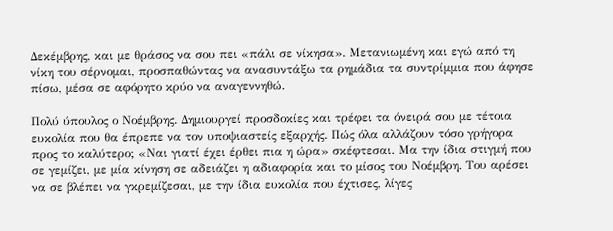Δεκέμβρης, και με θράσος να σου πει «πάλι σε νίκησα». Μετανιωμένη και εγώ από τη νίκη του σέρνομαι, προσπαθώντας να ανασυντάξω τα ρημάδια τα συντρίμμια που άφησε πίσω, μέσα σε αφόρητο κρύο να αναγεννηθώ.

Πολύ ύπουλος ο Νοέμβρης. Δημιουργεί προσδοκίες και τρέφει τα όνειρά σου με τέτοια ευκολία που θα έπρεπε να τον υποψιαστείς εξαρχής. Πώς όλα αλλάζουν τόσο γρήγορα προς το καλύτερο; «Ναι γιατί έχει έρθει πια η ώρα» σκέφτεσαι. Μα την ίδια στιγμή που σε γεμίζει, με μία κίνηση σε αδειάζει η αδιαφορία και το μίσος του Νοέμβρη. Του αρέσει να σε βλέπει να γκρεμίζεσαι, με την ίδια ευκολία που έχτισες, λίγες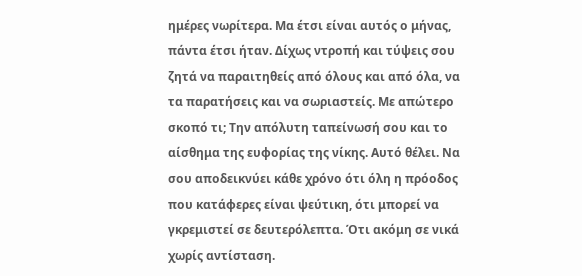ημέρες νωρίτερα. Μα έτσι είναι αυτός ο μήνας, πάντα έτσι ήταν. Δίχως ντροπή και τύψεις σου ζητά να παραιτηθείς από όλους και από όλα, να τα παρατήσεις και να σωριαστείς. Με απώτερο σκοπό τι; Την απόλυτη ταπείνωσή σου και το αίσθημα της ευφορίας της νίκης. Αυτό θέλει. Να σου αποδεικνύει κάθε χρόνο ότι όλη η πρόοδος που κατάφερες είναι ψεύτικη, ότι μπορεί να γκρεμιστεί σε δευτερόλεπτα. Ότι ακόμη σε νικά χωρίς αντίσταση.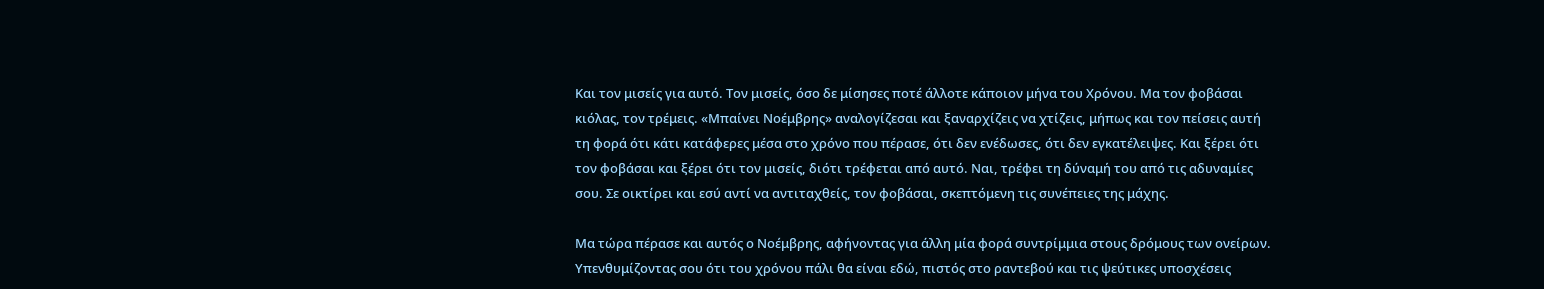Και τον μισείς για αυτό. Τον μισείς, όσο δε μίσησες ποτέ άλλοτε κάποιον μήνα του Χρόνου. Μα τον φοβάσαι κιόλας, τον τρέμεις. «Μπαίνει Νοέμβρης» αναλογίζεσαι και ξαναρχίζεις να χτίζεις, μήπως και τον πείσεις αυτή τη φορά ότι κάτι κατάφερες μέσα στο χρόνο που πέρασε, ότι δεν ενέδωσες, ότι δεν εγκατέλειψες. Και ξέρει ότι τον φοβάσαι και ξέρει ότι τον μισείς, διότι τρέφεται από αυτό. Ναι, τρέφει τη δύναμή του από τις αδυναμίες σου. Σε οικτίρει και εσύ αντί να αντιταχθείς, τον φοβάσαι, σκεπτόμενη τις συνέπειες της μάχης.

Μα τώρα πέρασε και αυτός ο Νοέμβρης, αφήνοντας για άλλη μία φορά συντρίμμια στους δρόμους των ονείρων. Υπενθυμίζοντας σου ότι του χρόνου πάλι θα είναι εδώ, πιστός στο ραντεβού και τις ψεύτικες υποσχέσεις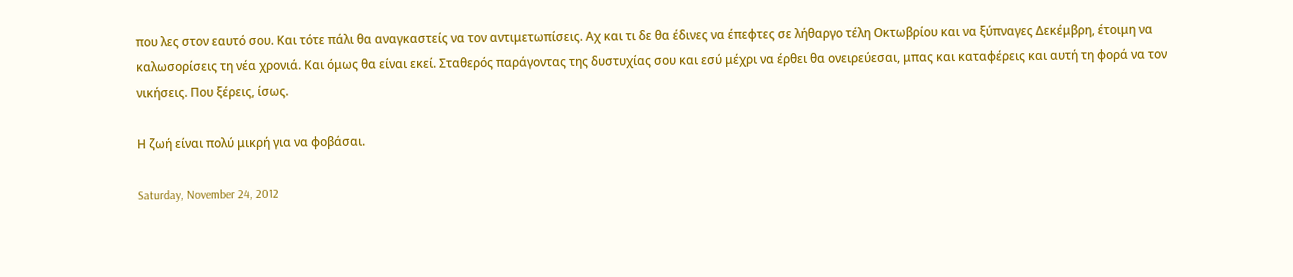που λες στον εαυτό σου. Και τότε πάλι θα αναγκαστείς να τον αντιμετωπίσεις. Αχ και τι δε θα έδινες να έπεφτες σε λήθαργο τέλη Οκτωβρίου και να ξύπναγες Δεκέμβρη, έτοιμη να καλωσορίσεις τη νέα χρονιά. Και όμως θα είναι εκεί. Σταθερός παράγοντας της δυστυχίας σου και εσύ μέχρι να έρθει θα ονειρεύεσαι, μπας και καταφέρεις και αυτή τη φορά να τον νικήσεις. Που ξέρεις, ίσως.

Η ζωή είναι πολύ μικρή για να φοβάσαι.

Saturday, November 24, 2012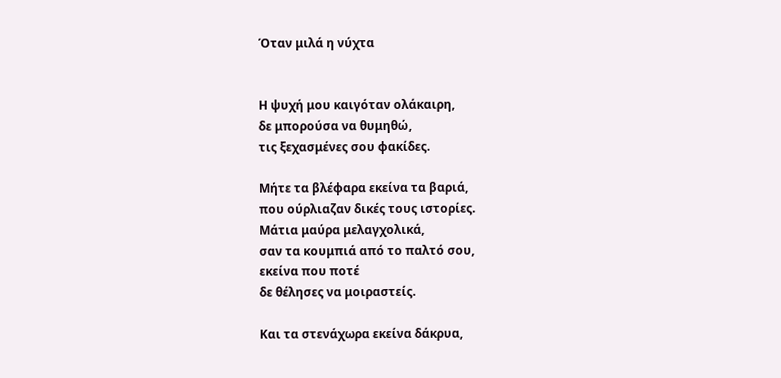Όταν μιλά η νύχτα


Η ψυχή μου καιγόταν ολάκαιρη,
δε μπορούσα να θυμηθώ,
τις ξεχασμένες σου φακίδες.

Μήτε τα βλέφαρα εκείνα τα βαριά,
που ούρλιαζαν δικές τους ιστορίες.
Μάτια μαύρα μελαγχολικά,
σαν τα κουμπιά από το παλτό σου,
εκείνα που ποτέ
δε θέλησες να μοιραστείς.

Και τα στενάχωρα εκείνα δάκρυα,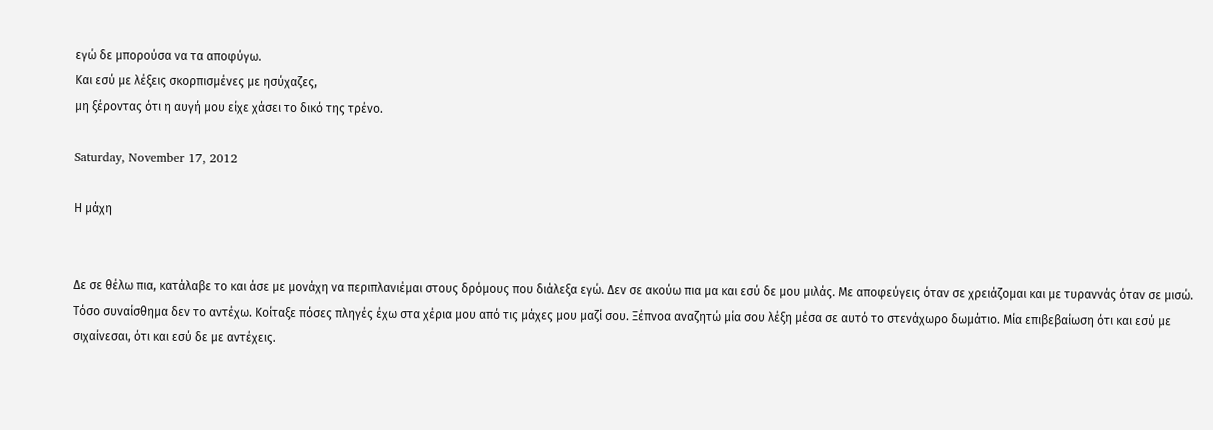εγώ δε μπορούσα να τα αποφύγω.
Και εσύ με λέξεις σκορπισμένες με ησύχαζες,
μη ξέροντας ότι η αυγή μου είχε χάσει το δικό της τρένο.

Saturday, November 17, 2012

Η μάχη


Δε σε θέλω πια, κατάλαβε το και άσε με μονάχη να περιπλανιέμαι στους δρόμους που διάλεξα εγώ. Δεν σε ακούω πια μα και εσύ δε μου μιλάς. Με αποφεύγεις όταν σε χρειάζομαι και με τυραννάς όταν σε μισώ. Τόσο συναίσθημα δεν το αντέχω. Κοίταξε πόσες πληγές έχω στα χέρια μου από τις μάχες μου μαζί σου. Ξέπνοα αναζητώ μία σου λέξη μέσα σε αυτό το στενάχωρο δωμάτιο. Μία επιβεβαίωση ότι και εσύ με σιχαίνεσαι, ότι και εσύ δε με αντέχεις.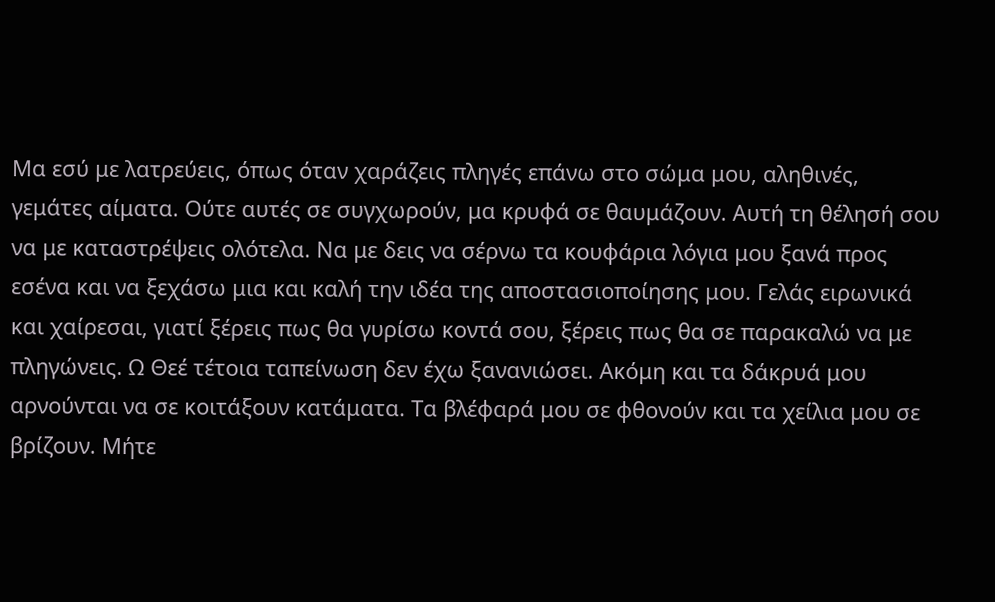Μα εσύ με λατρεύεις, όπως όταν χαράζεις πληγές επάνω στο σώμα μου, αληθινές, γεμάτες αίματα. Ούτε αυτές σε συγχωρούν, μα κρυφά σε θαυμάζουν. Αυτή τη θέλησή σου να με καταστρέψεις ολότελα. Να με δεις να σέρνω τα κουφάρια λόγια μου ξανά προς εσένα και να ξεχάσω μια και καλή την ιδέα της αποστασιοποίησης μου. Γελάς ειρωνικά και χαίρεσαι, γιατί ξέρεις πως θα γυρίσω κοντά σου, ξέρεις πως θα σε παρακαλώ να με πληγώνεις. Ω Θεέ τέτοια ταπείνωση δεν έχω ξανανιώσει. Ακόμη και τα δάκρυά μου αρνούνται να σε κοιτάξουν κατάματα. Τα βλέφαρά μου σε φθονούν και τα χείλια μου σε βρίζουν. Μήτε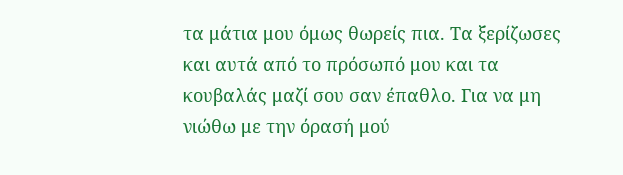τα μάτια μου όμως θωρείς πια. Τα ξερίζωσες και αυτά από το πρόσωπό μου και τα κουβαλάς μαζί σου σαν έπαθλο. Για να μη νιώθω με την όρασή μού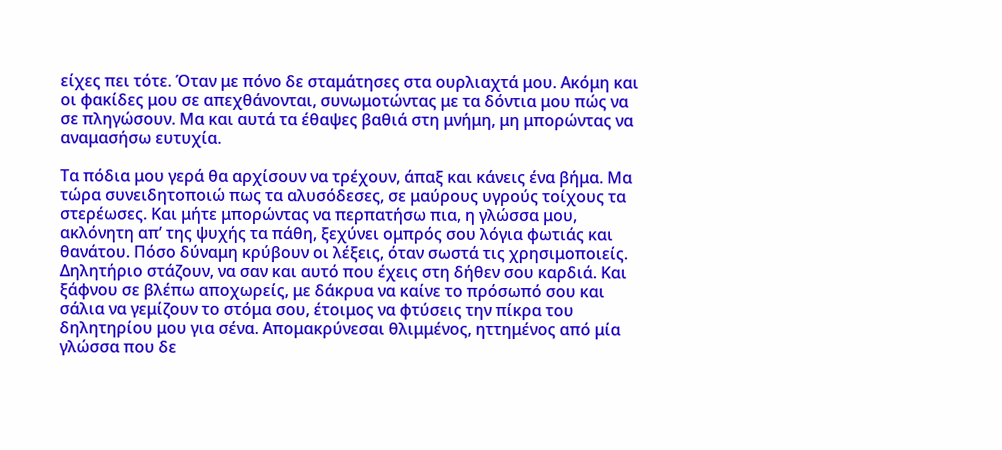είχες πει τότε. Όταν με πόνο δε σταμάτησες στα ουρλιαχτά μου. Ακόμη και οι φακίδες μου σε απεχθάνονται, συνωμοτώντας με τα δόντια μου πώς να σε πληγώσουν. Μα και αυτά τα έθαψες βαθιά στη μνήμη, μη μπορώντας να αναμασήσω ευτυχία.

Τα πόδια μου γερά θα αρχίσουν να τρέχουν, άπαξ και κάνεις ένα βήμα. Μα τώρα συνειδητοποιώ πως τα αλυσόδεσες, σε μαύρους υγρούς τοίχους τα στερέωσες. Και μήτε μπορώντας να περπατήσω πια, η γλώσσα μου, ακλόνητη απ’ της ψυχής τα πάθη, ξεχύνει ομπρός σου λόγια φωτιάς και θανάτου. Πόσο δύναμη κρύβουν οι λέξεις, όταν σωστά τις χρησιμοποιείς. Δηλητήριο στάζουν, να σαν και αυτό που έχεις στη δήθεν σου καρδιά. Και ξάφνου σε βλέπω αποχωρείς, με δάκρυα να καίνε το πρόσωπό σου και σάλια να γεμίζουν το στόμα σου, έτοιμος να φτύσεις την πίκρα του δηλητηρίου μου για σένα. Απομακρύνεσαι θλιμμένος, ηττημένος από μία γλώσσα που δε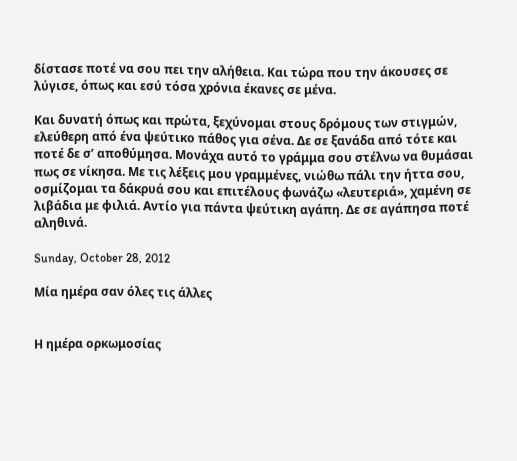δίστασε ποτέ να σου πει την αλήθεια. Και τώρα που την άκουσες σε λύγισε, όπως και εσύ τόσα χρόνια έκανες σε μένα.

Και δυνατή όπως και πρώτα, ξεχύνομαι στους δρόμους των στιγμών, ελεύθερη από ένα ψεύτικο πάθος για σένα. Δε σε ξανάδα από τότε και ποτέ δε σ’ αποθύμησα. Μονάχα αυτό το γράμμα σου στέλνω να θυμάσαι πως σε νίκησα. Με τις λέξεις μου γραμμένες, νιώθω πάλι την ήττα σου, οσμίζομαι τα δάκρυά σου και επιτέλους φωνάζω «λευτεριά», χαμένη σε λιβάδια με φιλιά. Αντίο για πάντα ψεύτικη αγάπη. Δε σε αγάπησα ποτέ αληθινά.

Sunday, October 28, 2012

Μία ημέρα σαν όλες τις άλλες


Η ημέρα ορκωμοσίας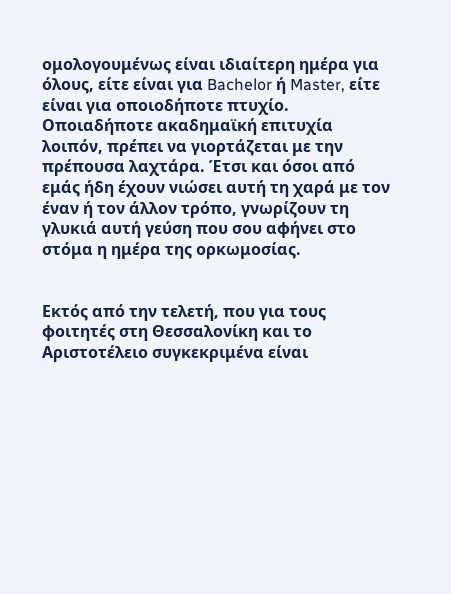ομολογουμένως είναι ιδιαίτερη ημέρα για όλους, είτε είναι για Bachelor ή Master, είτε είναι για οποιοδήποτε πτυχίο. Οποιαδήποτε ακαδημαϊκή επιτυχία λοιπόν, πρέπει να γιορτάζεται με την πρέπουσα λαχτάρα. Έτσι και όσοι από εμάς ήδη έχουν νιώσει αυτή τη χαρά με τον έναν ή τον άλλον τρόπο, γνωρίζουν τη γλυκιά αυτή γεύση που σου αφήνει στο στόμα η ημέρα της ορκωμοσίας.


Εκτός από την τελετή, που για τους φοιτητές στη Θεσσαλονίκη και το Αριστοτέλειο συγκεκριμένα είναι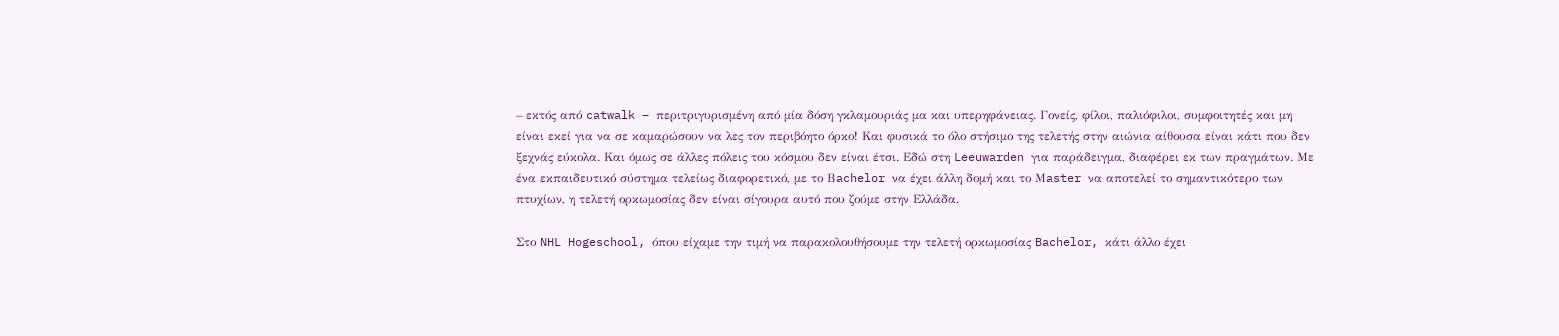– εκτός από catwalk – περιτριγυρισμένη από μία δόση γκλαμουριάς μα και υπερηφάνειας. Γονείς, φίλοι, παλιόφιλοι, συμφοιτητές και μη είναι εκεί για να σε καμαρώσουν να λες τον περιβόητο όρκο! Και φυσικά το όλο στήσιμο της τελετής στην αιώνια αίθουσα είναι κάτι που δεν ξεχνάς εύκολα. Και όμως σε άλλες πόλεις του κόσμου δεν είναι έτσι. Εδώ στη Leeuwarden για παράδειγμα, διαφέρει εκ των πραγμάτων. Με ένα εκπαιδευτικό σύστημα τελείως διαφορετικό, με το Βachelor να έχει άλλη δομή και το Μaster να αποτελεί το σημαντικότερο των πτυχίων, η τελετή ορκωμοσίας δεν είναι σίγουρα αυτό που ζούμε στην Ελλάδα.

Στο NHL Hogeschool, όπου είχαμε την τιμή να παρακολουθήσουμε την τελετή ορκωμοσίας Bachelor, κάτι άλλο έχει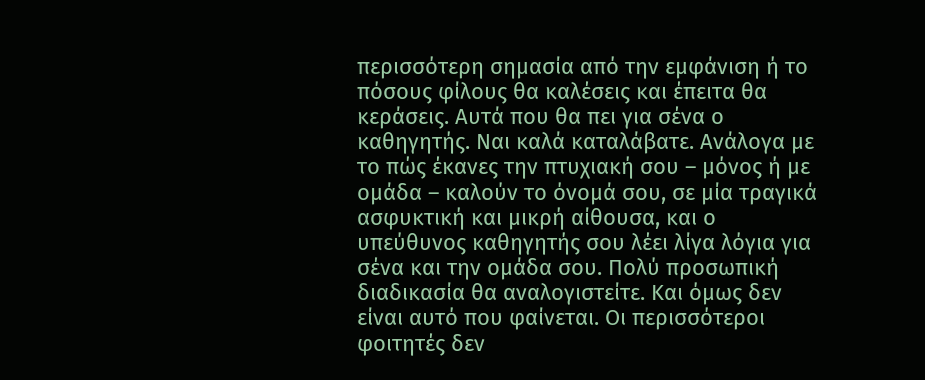περισσότερη σημασία από την εμφάνιση ή το πόσους φίλους θα καλέσεις και έπειτα θα κεράσεις. Αυτά που θα πει για σένα ο καθηγητής. Ναι καλά καταλάβατε. Ανάλογα με το πώς έκανες την πτυχιακή σου – μόνος ή με ομάδα – καλούν το όνομά σου, σε μία τραγικά ασφυκτική και μικρή αίθουσα, και ο υπεύθυνος καθηγητής σου λέει λίγα λόγια για σένα και την ομάδα σου. Πολύ προσωπική διαδικασία θα αναλογιστείτε. Και όμως δεν είναι αυτό που φαίνεται. Οι περισσότεροι φοιτητές δεν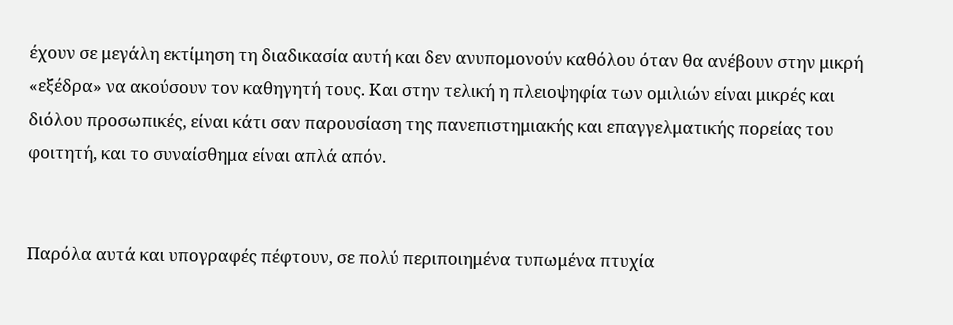έχουν σε μεγάλη εκτίμηση τη διαδικασία αυτή και δεν ανυπομονούν καθόλου όταν θα ανέβουν στην μικρή «εξέδρα» να ακούσουν τον καθηγητή τους. Και στην τελική η πλειοψηφία των ομιλιών είναι μικρές και διόλου προσωπικές, είναι κάτι σαν παρουσίαση της πανεπιστημιακής και επαγγελματικής πορείας του φοιτητή, και το συναίσθημα είναι απλά απόν.


Παρόλα αυτά και υπογραφές πέφτουν, σε πολύ περιποιημένα τυπωμένα πτυχία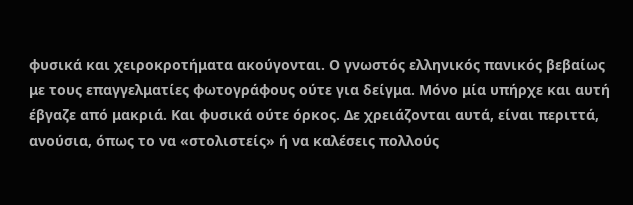φυσικά και χειροκροτήματα ακούγονται. Ο γνωστός ελληνικός πανικός βεβαίως με τους επαγγελματίες φωτογράφους ούτε για δείγμα. Μόνο μία υπήρχε και αυτή έβγαζε από μακριά. Και φυσικά ούτε όρκος. Δε χρειάζονται αυτά, είναι περιττά, ανούσια, όπως το να «στολιστείς» ή να καλέσεις πολλούς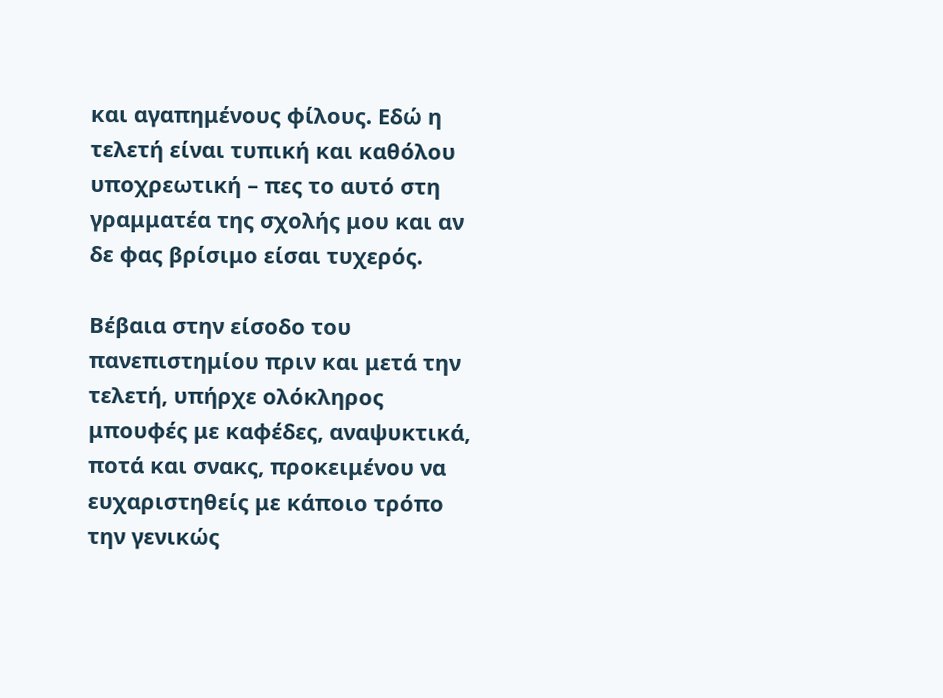και αγαπημένους φίλους. Εδώ η τελετή είναι τυπική και καθόλου υποχρεωτική – πες το αυτό στη γραμματέα της σχολής μου και αν δε φας βρίσιμο είσαι τυχερός.

Βέβαια στην είσοδο του πανεπιστημίου πριν και μετά την τελετή, υπήρχε ολόκληρος μπουφές με καφέδες, αναψυκτικά, ποτά και σνακς, προκειμένου να ευχαριστηθείς με κάποιο τρόπο την γενικώς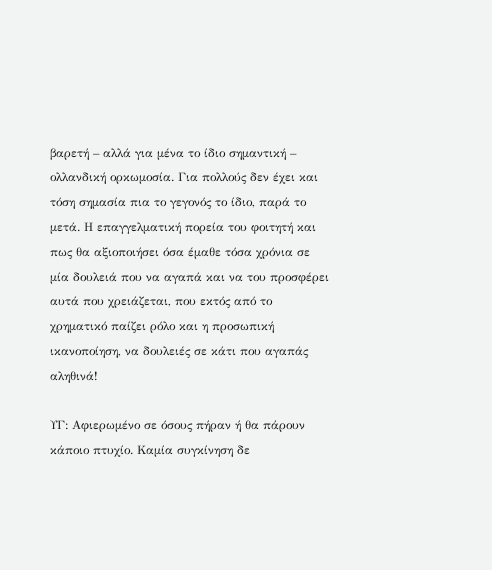βαρετή – αλλά για μένα το ίδιο σημαντική – ολλανδική ορκωμοσία. Για πολλούς δεν έχει και τόση σημασία πια το γεγονός το ίδιο, παρά το μετά. Η επαγγελματική πορεία του φοιτητή και πως θα αξιοποιήσει όσα έμαθε τόσα χρόνια σε μία δουλειά που να αγαπά και να του προσφέρει αυτά που χρειάζεται, που εκτός από το χρηματικό παίζει ρόλο και η προσωπική ικανοποίηση, να δουλειές σε κάτι που αγαπάς αληθινά!

ΥΓ: Αφιερωμένο σε όσους πήραν ή θα πάρουν κάποιο πτυχίο. Καμία συγκίνηση δε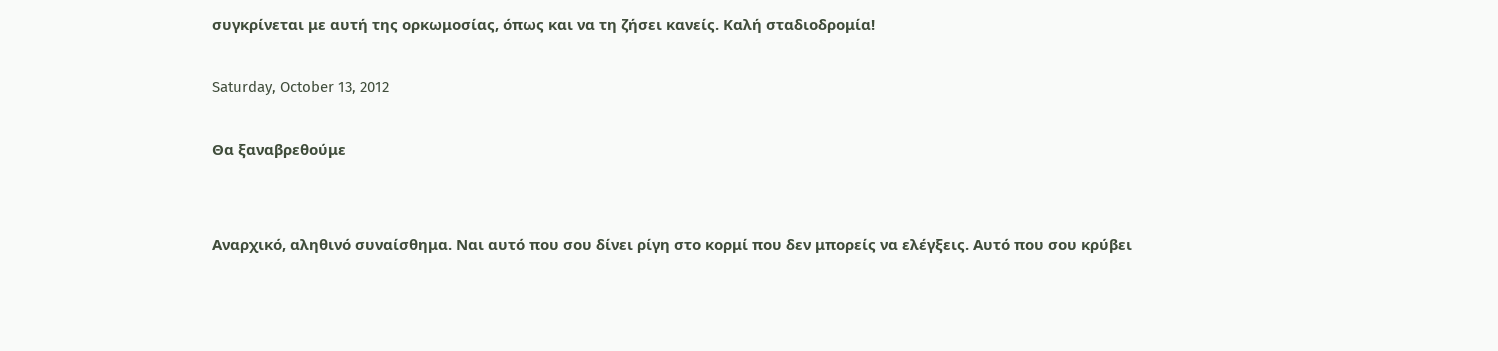συγκρίνεται με αυτή της ορκωμοσίας, όπως και να τη ζήσει κανείς. Καλή σταδιοδρομία!

Saturday, October 13, 2012

Θα ξαναβρεθούμε


Αναρχικό, αληθινό συναίσθημα. Ναι αυτό που σου δίνει ρίγη στο κορμί που δεν μπορείς να ελέγξεις. Αυτό που σου κρύβει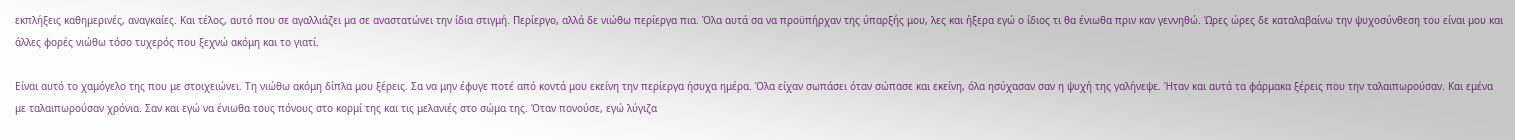εκπλήξεις καθημερινές, αναγκαίες. Και τέλος, αυτό που σε αγαλλιάζει μα σε αναστατώνει την ίδια στιγμή. Περίεργο, αλλά δε νιώθω περίεργα πια. Όλα αυτά σα να προϋπήρχαν της ύπαρξής μου, λες και ήξερα εγώ ο ίδιος τι θα ένιωθα πριν καν γεννηθώ. Ώρες ώρες δε καταλαβαίνω την ψυχοσύνθεση του είναι μου και άλλες φορές νιώθω τόσο τυχερός που ξεχνώ ακόμη και το γιατί.

Είναι αυτό το χαμόγελο της που με στοιχειώνει. Τη νιώθω ακόμη δίπλα μου ξέρεις. Σα να μην έφυγε ποτέ από κοντά μου εκείνη την περίεργα ήσυχα ημέρα. Όλα είχαν σωπάσει όταν σώπασε και εκείνη, όλα ησύχασαν σαν η ψυχή της γαλήνεψε. Ήταν και αυτά τα φάρμακα ξέρεις που την ταλαιπωρούσαν. Και εμένα με ταλαιπωρούσαν χρόνια. Σαν και εγώ να ένιωθα τους πόνους στο κορμί της και τις μελανιές στο σώμα της. Όταν πονούσε, εγώ λύγιζα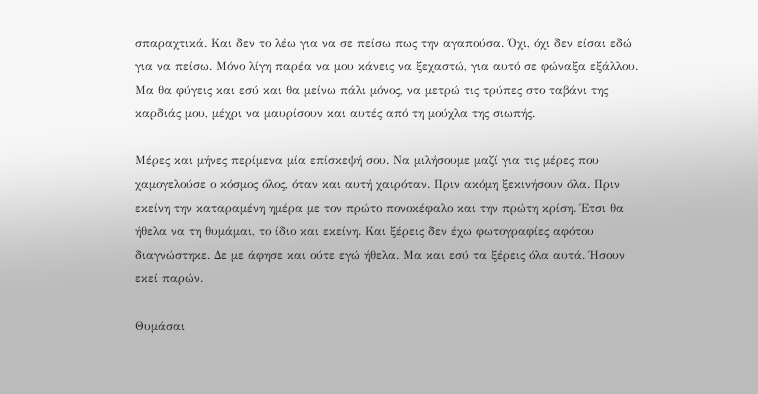σπαραχτικά. Και δεν το λέω για να σε πείσω πως την αγαπούσα. Όχι, όχι δεν είσαι εδώ για να πείσω. Μόνο λίγη παρέα να μου κάνεις να ξεχαστώ, για αυτό σε φώναξα εξάλλου. Μα θα φύγεις και εσύ και θα μείνω πάλι μόνος, να μετρώ τις τρύπες στο ταβάνι της καρδιάς μου, μέχρι να μαυρίσουν και αυτές από τη μούχλα της σιωπής.

Μέρες και μήνες περίμενα μία επίσκεψή σου. Να μιλήσουμε μαζί για τις μέρες που χαμογελούσε ο κόσμος όλος, όταν και αυτή χαιρόταν. Πριν ακόμη ξεκινήσουν όλα. Πριν εκείνη την καταραμένη ημέρα με τον πρώτο πονοκέφαλο και την πρώτη κρίση. Έτσι θα ήθελα να τη θυμάμαι, το ίδιο και εκείνη. Και ξέρεις δεν έχω φωτογραφίες αφότου διαγνώστηκε. Δε με άφησε και ούτε εγώ ήθελα. Μα και εσύ τα ξέρεις όλα αυτά. Ήσουν εκεί παρών.

Θυμάσαι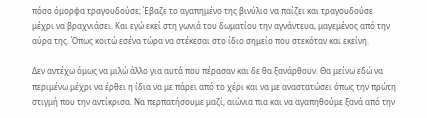πόσο όμορφα τραγουδούσε; Έβαζε το αγαπημένο της βινύλιο να παίζει και τραγουδούσε μέχρι να βραχνιάσει. Και εγώ εκεί στη γωνιά του δωματίου την αγνάντευα, μαγεμένος από την αύρα της. Όπως κοιτώ εσένα τώρα να στέκεσαι στο ίδιο σημείο που στεκόταν και εκείνη.

Δεν αντέχω όμως να μιλώ άλλο για αυτά που πέρασαν και δε θα ξανάρθουν. Θα μείνω εδώ να περιμένω μέχρι να έρθει η ίδια να με πάρει από το χέρι και να με αναστατώσει όπως την πρώτη στιγμή που την αντίκρισα. Να περπατήσουμε μαζί, αιώνια πια και να αγαπηθούμε ξανά από την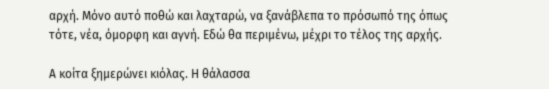αρχή. Μόνο αυτό ποθώ και λαχταρώ, να ξανάβλεπα το πρόσωπό της όπως τότε, νέα, όμορφη και αγνή. Εδώ θα περιμένω, μέχρι το τέλος της αρχής.

Α κοίτα ξημερώνει κιόλας. Η θάλασσα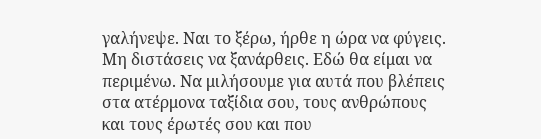γαλήνεψε. Ναι το ξέρω, ήρθε η ώρα να φύγεις. Μη διστάσεις να ξανάρθεις. Εδώ θα είμαι να περιμένω. Να μιλήσουμε για αυτά που βλέπεις στα ατέρμονα ταξίδια σου, τους ανθρώπους και τους έρωτές σου και που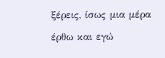ξέρεις, ίσως μια μέρα έρθω και εγώ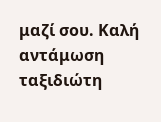μαζί σου. Καλή αντάμωση ταξιδιώτη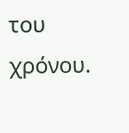του χρόνου.